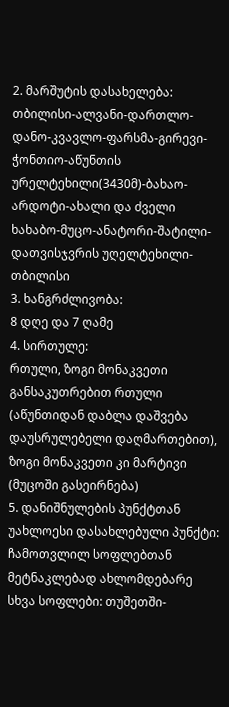2. მარშუტის დასახელება:
თბილისი-ალვანი-დართლო-დანო-კვავლო-ფარსმა-გირევი-ჭონთიო-აწუნთის ურელტეხილი(3430მ)-ბახაო-არდოტი-ახალი და ძველი ხახაბო-მუცო-ანატორი-შატილი-დათვისჯვრის უღელტეხილი-თბილისი
3. ხანგრძლივობა:
8 დღე და 7 ღამე
4. სირთულე:
რთული, ზოგი მონაკვეთი განსაკუთრებით რთული (აწუნთიდან დაბლა დაშვება დაუსრულებელი დაღმართებით), ზოგი მონაკვეთი კი მარტივი (მუცოში გასეირნება)
5. დანიშნულების პუნქტთან უახლოესი დასახლებული პუნქტი:
ჩამოთვლილ სოფლებთან მეტნაკლებად ახლომდებარე სხვა სოფლები: თუშეთში-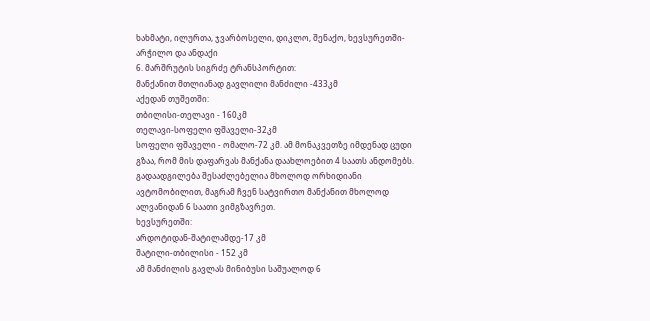ხახმატი, ილურთა, ჯვარბოსელი, დიკლო, შენაქო, ხევსურეთში-არჭილო და ანდაქი
6. მარშრუტის სიგრძე ტრანსპორტით:
მანქანით მთლიანად გავლილი მანძილი -433კმ
აქედან თუშეთში:
თბილისი-თელავი - 160კმ
თელავი-სოფელი ფშაველი-32კმ
სოფელი ფშაველი - ომალო-72 კმ. ამ მონაკვეთზე იმდენად ცუდი გზაა, რომ მის დაფარვას მანქანა დაახლოებით 4 საათს ანდომებს. გადაადგილება შესაძლებელია მხოლოდ ორხიდიანი ავტომობილით, მაგრამ ჩვენ სატვირთო მანქანით მხოლოდ ალვანიდან 6 საათი ვიმგზავრეთ.
ხევსურეთში:
არდოტიდან-შატილამდე-17 კმ
შატილი-თბილისი - 152 კმ
ამ მანძილის გავლას მინიბუსი საშუალოდ 6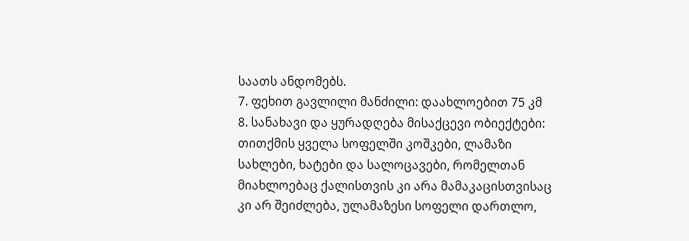საათს ანდომებს.
7. ფეხით გავლილი მანძილი: დაახლოებით 75 კმ
8. სანახავი და ყურადღება მისაქცევი ობიექტები:
თითქმის ყველა სოფელში კოშკები, ლამაზი სახლები, ხატები და სალოცავები, რომელთან მიახლოებაც ქალისთვის კი არა მამაკაცისთვისაც კი არ შეიძლება, ულამაზესი სოფელი დართლო,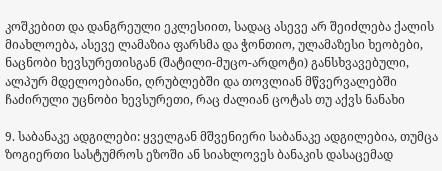კოშკებით და დანგრეული ეკლესიით, სადაც ასევე არ შეიძლება ქალის მიახლოება, ასევე ლამაზია ფარსმა და ჭონთიო, ულამაზესი ხეობები, ნაცნობი ხევსურეთისგან (შატილი-მუცო-არდოტი) განსხვავებული, ალპურ მდელოებიანი, ღრუბლებში და თოვლიან მწვერვალებში ჩაძირული უცნობი ხევსურეთი, რაც ძალიან ცოტას თუ აქვს ნანახი

9. საბანაკე ადგილები: ყველგან მშვენიერი საბანაკე ადგილებია, თუმცა ზოგიერთი სასტუმროს ეზოში ან სიახლოვეს ბანაკის დასაცემად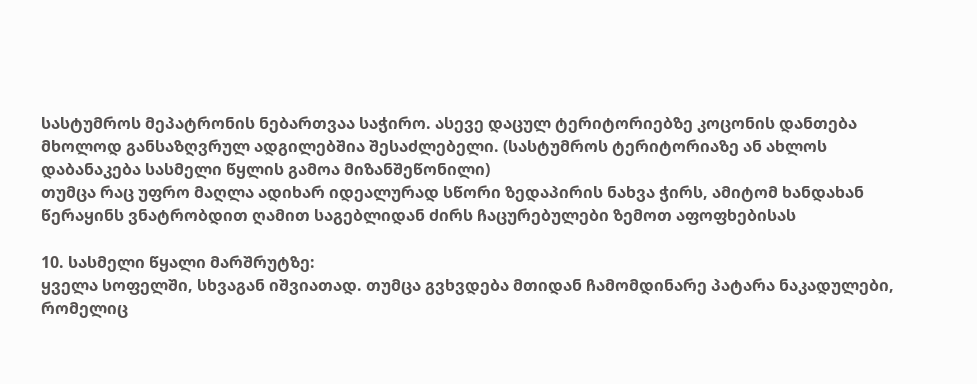სასტუმროს მეპატრონის ნებართვაა საჭირო. ასევე დაცულ ტერიტორიებზე კოცონის დანთება მხოლოდ განსაზღვრულ ადგილებშია შესაძლებელი. (სასტუმროს ტერიტორიაზე ან ახლოს დაბანაკება სასმელი წყლის გამოა მიზანშეწონილი)
თუმცა რაც უფრო მაღლა ადიხარ იდეალურად სწორი ზედაპირის ნახვა ჭირს, ამიტომ ხანდახან წერაყინს ვნატრობდით ღამით საგებლიდან ძირს ჩაცურებულები ზემოთ აფოფხებისას

10. სასმელი წყალი მარშრუტზე:
ყველა სოფელში, სხვაგან იშვიათად. თუმცა გვხვდება მთიდან ჩამომდინარე პატარა ნაკადულები, რომელიც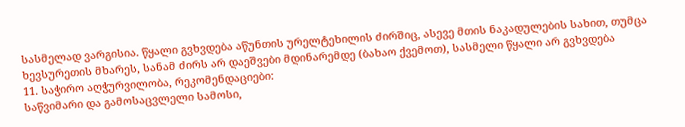სასმელად ვარგისია. წყალი გვხვდება აწუნთის ურელტეხილის ძირშიც, ასევე მთის ნაკადულების სახით, თუმცა ხევსურეთის მხარეს, სანამ ძირს არ დაეშვები მდინარემდე (ბახაო ქვემოთ), სასმელი წყალი არ გვხვდება
11. საჭირო აღჭურვილობა, რეკომენდაციები:
საწვიმარი და გამოსაცვლელი სამოსი,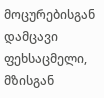მოცურებისგან დამცავი ფეხსაცმელი, მზისგან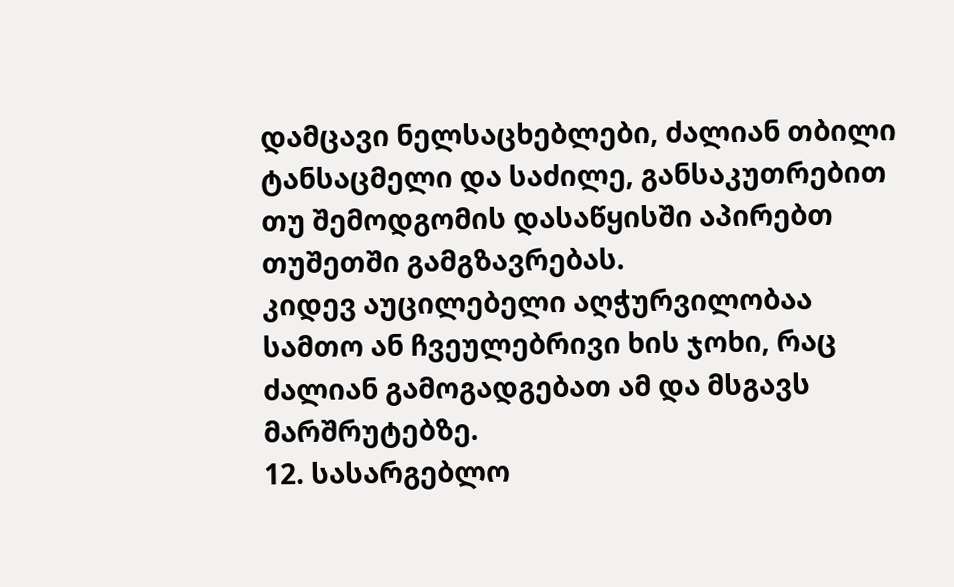დამცავი ნელსაცხებლები, ძალიან თბილი ტანსაცმელი და საძილე, განსაკუთრებით თუ შემოდგომის დასაწყისში აპირებთ თუშეთში გამგზავრებას.
კიდევ აუცილებელი აღჭურვილობაა სამთო ან ჩვეულებრივი ხის ჯოხი, რაც ძალიან გამოგადგებათ ამ და მსგავს მარშრუტებზე.
12. სასარგებლო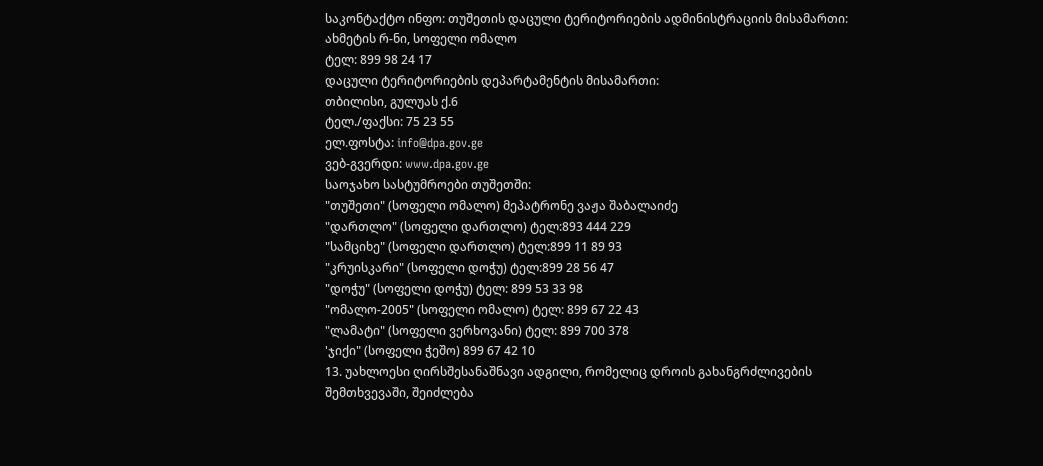საკონტაქტო ინფო: თუშეთის დაცული ტერიტორიების ადმინისტრაციის მისამართი:
ახმეტის რ-ნი, სოფელი ომალო
ტელ: 899 98 24 17
დაცული ტერიტორიების დეპარტამენტის მისამართი:
თბილისი, გულუას ქ.6
ტელ./ფაქსი: 75 23 55
ელ.ფოსტა: info@dpa.gov.ge
ვებ-გვერდი: www.dpa.gov.ge
საოჯახო სასტუმროები თუშეთში:
"თუშეთი" (სოფელი ომალო) მეპატრონე ვაჟა შაბალაიძე
"დართლო" (სოფელი დართლო) ტელ:893 444 229
"სამციხე" (სოფელი დართლო) ტელ:899 11 89 93
"კრუისკარი" (სოფელი დოჭუ) ტელ:899 28 56 47
"დოჭუ" (სოფელი დოჭუ) ტელ: 899 53 33 98
"ომალო-2005" (სოფელი ომალო) ტელ: 899 67 22 43
"ლამატი" (სოფელი ვერხოვანი) ტელ: 899 700 378
'ჯიქი" (სოფელი ჭეშო) 899 67 42 10
13. უახლოესი ღირსშესანაშნავი ადგილი, რომელიც დროის გახანგრძლივების შემთხვევაში, შეიძლება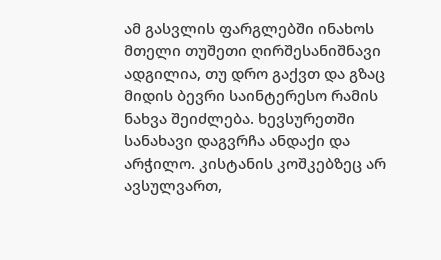ამ გასვლის ფარგლებში ინახოს
მთელი თუშეთი ღირშესანიშნავი ადგილია, თუ დრო გაქვთ და გზაც მიდის ბევრი საინტერესო რამის ნახვა შეიძლება. ხევსურეთში სანახავი დაგვრჩა ანდაქი და არჭილო. კისტანის კოშკებზეც არ ავსულვართ,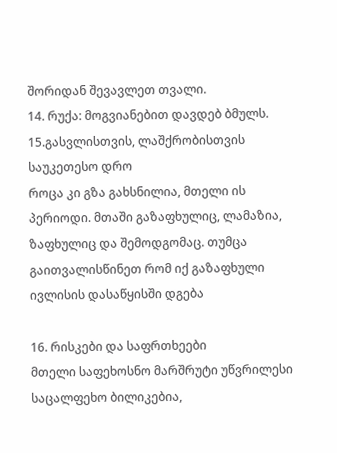შორიდან შევავლეთ თვალი.
14. რუქა: მოგვიანებით დავდებ ბმულს.
15.გასვლისთვის, ლაშქრობისთვის საუკეთესო დრო
როცა კი გზა გახსნილია, მთელი ის პერიოდი. მთაში გაზაფხულიც, ლამაზია, ზაფხულიც და შემოდგომაც. თუმცა გაითვალისწინეთ რომ იქ გაზაფხული ივლისის დასაწყისში დგება

16. რისკები და საფრთხეები
მთელი საფეხოსნო მარშრუტი უწვრილესი საცალფეხო ბილიკებია,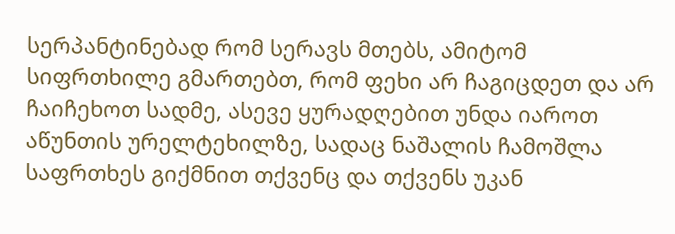სერპანტინებად რომ სერავს მთებს, ამიტომ სიფრთხილე გმართებთ, რომ ფეხი არ ჩაგიცდეთ და არ ჩაიჩეხოთ სადმე, ასევე ყურადღებით უნდა იაროთ აწუნთის ურელტეხილზე, სადაც ნაშალის ჩამოშლა საფრთხეს გიქმნით თქვენც და თქვენს უკან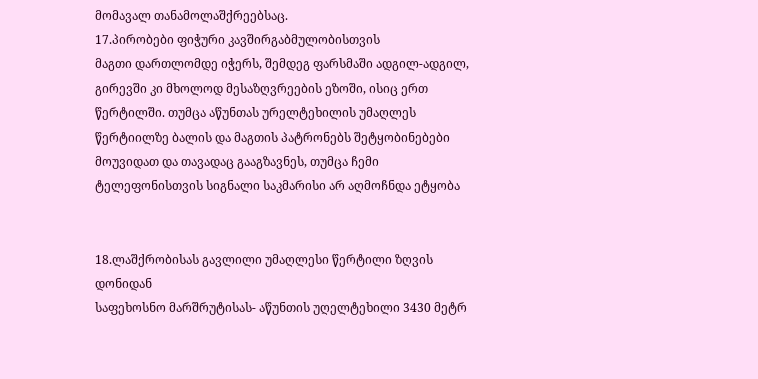მომავალ თანამოლაშქრეებსაც.
17.პირობები ფიჭური კავშირგაბმულობისთვის
მაგთი დართლომდე იჭერს, შემდეგ ფარსმაში ადგილ-ადგილ, გირევში კი მხოლოდ მესაზღვრეების ეზოში, ისიც ერთ წერტილში. თუმცა აწუნთას ურელტეხილის უმაღლეს წერტიილზე ბალის და მაგთის პატრონებს შეტყობინებები მოუვიდათ და თავადაც გააგზავნეს, თუმცა ჩემი ტელეფონისთვის სიგნალი საკმარისი არ აღმოჩნდა ეტყობა


18.ლაშქრობისას გავლილი უმაღლესი წერტილი ზღვის დონიდან
საფეხოსნო მარშრუტისას- აწუნთის უღელტეხილი 3430 მეტრ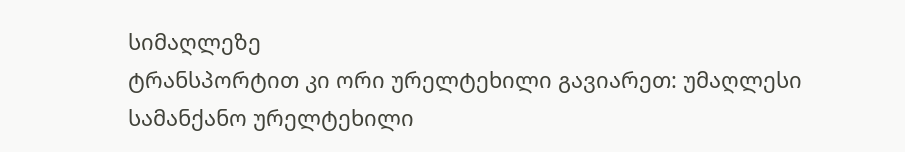სიმაღლეზე
ტრანსპორტით კი ორი ურელტეხილი გავიარეთ: უმაღლესი სამანქანო ურელტეხილი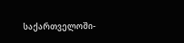საქართველოში-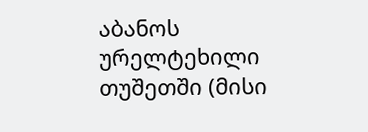აბანოს ურელტეხილი თუშეთში (მისი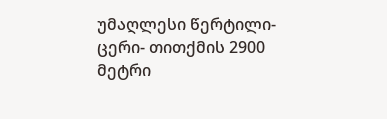უმაღლესი წერტილი-ცერი- თითქმის 2900 მეტრი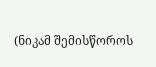(ნიკამ შემისწოროს